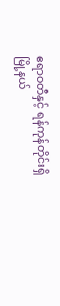ဧရာဝတီနှင့် ရန်ကုန်တိုင်းရှိ မြို့နယ်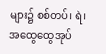များ၌ စစ်တပ်၊ ရဲ၊ အထွေထွေအုပ်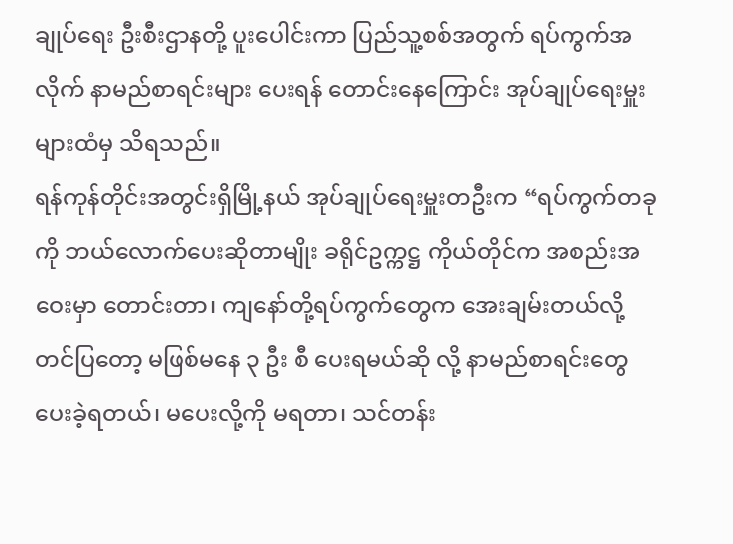ချုပ်ရေး ဦးစီးဌာနတို့ ပူးပေါင်းကာ ပြည်သူ့စစ်အတွက် ရပ်ကွက်အလိုက် နာမည်စာရင်းများ ပေးရန် တောင်းနေကြောင်း အုပ်ချုပ်ရေးမှူးများထံမှ သိရသည်။
ရန်ကုန်တိုင်းအတွင်းရှိမြို့နယ် အုပ်ချုပ်ရေးမှူးတဦးက “ရပ်ကွက်တခုကို ဘယ်လောက်ပေးဆိုတာမျိုး ခရိုင်ဥက္ကဋ္ဌ ကိုယ်တိုင်က အစည်းအဝေးမှာ တောင်းတာ၊ ကျနော်တို့ရပ်ကွက်တွေက အေးချမ်းတယ်လို့ တင်ပြတော့ မဖြစ်မနေ ၃ ဦး စီ ပေးရမယ်ဆို လို့ နာမည်စာရင်းတွေ ပေးခဲ့ရတယ်၊ မပေးလို့ကို မရတာ၊ သင်တန်း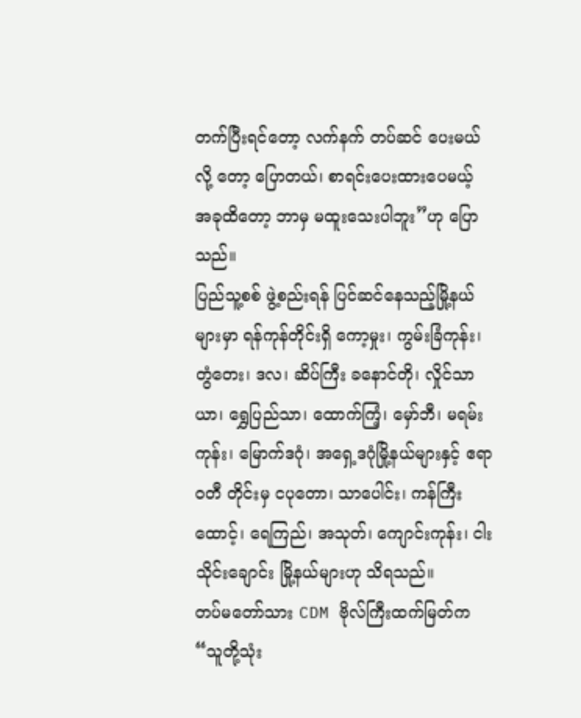တက်ပြီးရင်တော့ လက်နက် တပ်ဆင် ပေးမယ်လို့ တော့ ပြောတယ်၊ စာရင်းပေးထားပေမယ့် အခုထိတော့ ဘာမှ မထူးသေးပါဘူး”ဟု ပြောသည်။
ပြည်သူ့စစ် ဖွဲ့စည်းရန် ပြင်ဆင်နေသည့်မြို့နယ်များမှာ ရန်ကုန်တိုင်းရှိ ကော့မှုး၊ ကွမ်းခြံကုန်း၊ တွံတေး၊ ဒလ၊ ဆိပ်ကြီး ခနောင်တို၊ လှိုင်သာယာ၊ ရွှေပြည်သာ၊ ထောက်ကြံ့၊ မှော်ဘီ၊ မရမ်းကုန်း၊ မြောက်ဒဂုံ၊ အရှေ့ဒဂုံမြို့နယ်များနှင့် ဧရာဝတီ တိုင်းမှ ငပုတော၊ သာပေါင်း၊ ကန်ကြီးထောင့်၊ ရေကြည်၊ အသုတ်၊ ကျောင်းကုန်း၊ ငါးသိုင်းချောင်း မြို့နယ်များဟု သိရသည်။
တပ်မတော်သား CDM ဗိုလ်ကြီးထက်မြတ်က “သူတို့သုံး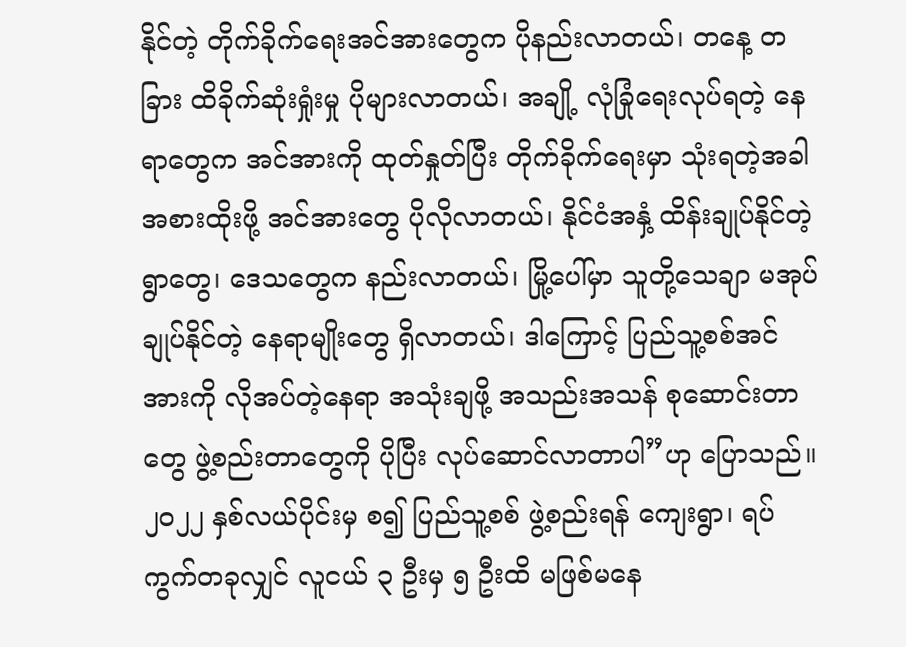နိုင်တဲ့ တိုက်ခိုက်ရေးအင်အားတွေက ပိုနည်းလာတယ်၊ တနေ့ တခြား ထိခိုက်ဆုံးရှုံးမှု ပိုများလာတယ်၊ အချို့ လုံခြုံရေးလုပ်ရတဲ့ နေရာတွေက အင်အားကို ထုတ်နှုတ်ပြီး တိုက်ခိုက်ရေးမှာ သုံးရတဲ့အခါ အစားထိုးဖို့ အင်အားတွေ ပိုလိုလာတယ်၊ နိုင်ငံအနှံ့ ထိန်းချုပ်နိုင်တဲ့ ရွာတွေ၊ ဒေသတွေက နည်းလာတယ်၊ မြို့ပေါ်မှာ သူတို့သေချာ မအုပ်ချုပ်နိုင်တဲ့ နေရာမျိုးတွေ ရှိလာတယ်၊ ဒါကြောင့် ပြည်သူ့စစ်အင်အားကို လိုအပ်တဲ့နေရာ အသုံးချဖို့ အသည်းအသန် စုဆောင်းတာတွေ ဖွဲ့စည်းတာတွေကို ပိုပြီး လုပ်ဆောင်လာတာပါ”ဟု ပြောသည်။
၂၀၂၂ နှစ်လယ်ပိုင်းမှ စ၍ ပြည်သူ့စစ် ဖွဲ့စည်းရန် ကျေးရွာ၊ ရပ်ကွက်တခုလျှင် လူငယ် ၃ ဦးမှ ၅ ဦးထိ မဖြစ်မနေ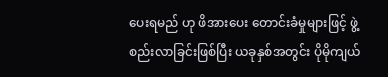ပေးရမည် ဟု ဖိအားပေး တောင်းခံမှုများဖြင့် ဖွဲ့စည်းလာခြင်းဖြစ်ပြီး ယခုနှစ်အတွင်း ပိုမိုကျယ်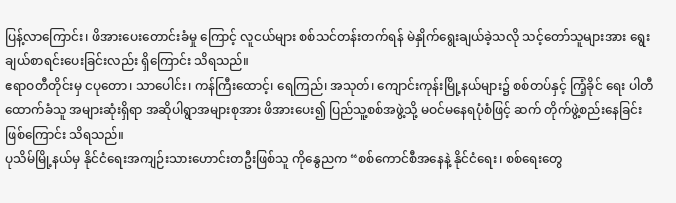ပြန့်လာကြောင်း၊ ဖိအားပေးတောင်းခံမှု ကြောင့် လူငယ်များ စစ်သင်တန်းတက်ရန် မဲနှိုက်ရွေးချယ်ခဲ့သလို သင့်တော်သူများအား ရွေးချယ်စာရင်းပေးခြင်းလည်း ရှိကြောင်း သိရသည်။
ဧရာဝတီတိုင်းမှ ငပုတော၊ သာပေါင်း၊ ကန်ကြီးထောင့်၊ ရေကြည်၊ အသုတ်၊ ကျောင်းကုန်းမြို့နယ်များ၌ စစ်တပ်နှင့် ကြံ့ခိုင် ရေး ပါတီ ထောက်ခံသူ အများဆုံးရှိရာ အဆိုပါရွာအများစုအား ဖိအားပေး၍ ပြည်သူ့စစ်အဖွဲ့သို့ မဝင်မနေရပုံစံဖြင့် ဆက် တိုက်ဖွဲ့စည်းနေခြင်းဖြစ်ကြောင်း သိရသည်။
ပုသိမ်မြို့နယ်မှ နိုင်ငံရေးအကျဉ်းသားဟောင်းတဦးဖြစ်သူ ကိုနွေညက “စစ်ကောင်စီအနေနဲ့ နိုင်ငံရေး၊ စစ်ရေးတွေ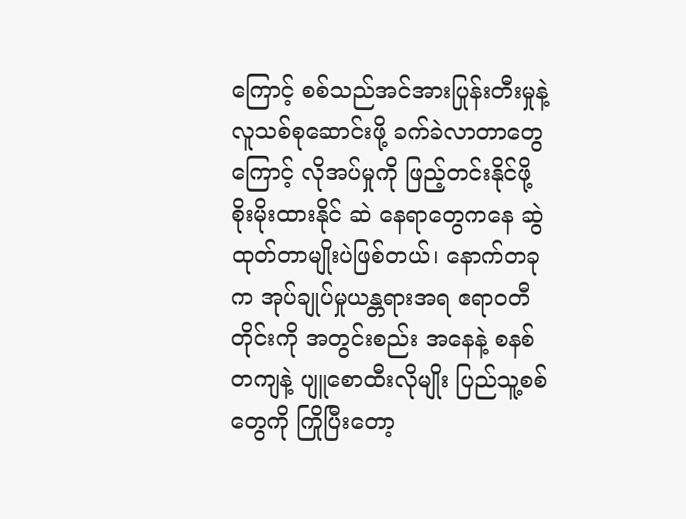ကြောင့် စစ်သည်အင်အားပြုန်းတီးမှုနဲ့ လူသစ်စုဆောင်းဖို့ ခက်ခဲလာတာတွေကြောင့် လိုအပ်မှုကို ဖြည့်တင်းနိုင်ဖို့ စိုးမိုးထားနိုင် ဆဲ နေရာတွေကနေ ဆွဲထုတ်တာမျိုးပဲဖြစ်တယ်၊ နောက်တခုက အုပ်ချုပ်မှုယန္တရားအရ ဧရာဝတီတိုင်းကို အတွင်းစည်း အနေနဲ့ စနစ်တကျနဲ့ ပျူစောထီးလိုမျိုး ပြည်သူ့စစ်တွေကို ကြိုပြီးတော့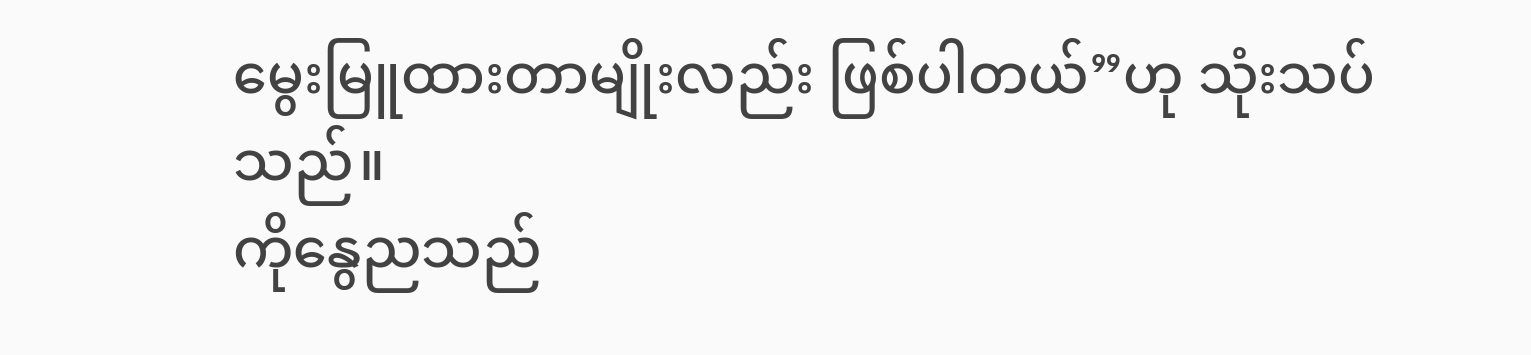မွေးမြူထားတာမျိုးလည်း ဖြစ်ပါတယ်”ဟု သုံးသပ်သည်။
ကိုနွေညသည်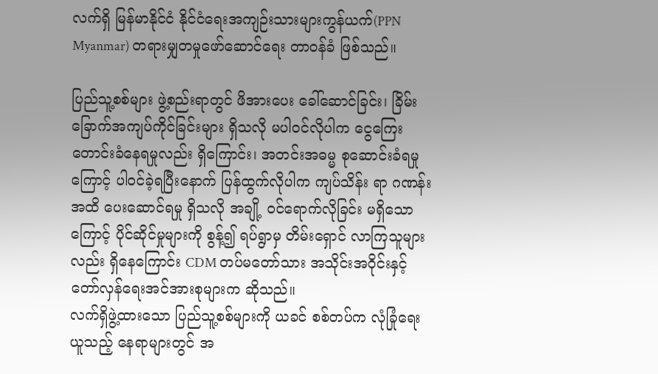လက်ရှိ မြန်မာနိုင်ငံ နိုင်ငံရေးအကျဉ်းသားများကွန်ယက်(PPN Myanmar) တရားမျှတမှုဖော်ဆောင်ရေး တာဝန်ခံ ဖြစ်သည်။

ပြည်သူ့စစ်များ ဖွဲ့စည်းရာတွင် ဖိအားပေး ခေါ်ဆောင်ခြင်း၊ ခြိမ်းခြောက်အကျပ်ကိုင်ခြင်းများ ရှိသလို မပါဝင်လိုပါက ငွေကြေး တောင်းခံနေရမှုလည်း ရှိကြောင်း၊ အတင်းအဓမ္မ စုဆောင်းခံရမှုကြောင့် ပါဝင်ခဲ့ရပြီးနောက် ပြန်ထွက်လိုပါက ကျပ်သိန်း ရာ ဂဏန်းအထိ ပေးဆောင်ရမှု ရှိသလို အချို့ ဝင်ရောက်လိုခြင်း မရှိသောကြောင့် ပိုင်ဆိုင်မှုများကို စွန့်၍ ရပ်ရွာမှ တိမ်းရှောင် လာကြသူများလည်း ရှိနေကြောင်း CDM တပ်မတော်သား အသိုင်းအဝိုင်းနှင့် တော်လှန်ရေးအင်အားစုများက ဆိုသည်။
လက်ရှိဖွဲ့ထားသော ပြည်သူ့စစ်များကို ယခင် စစ်တပ်က လုံခြုံရေးယူသည့် နေရာများတွင် အ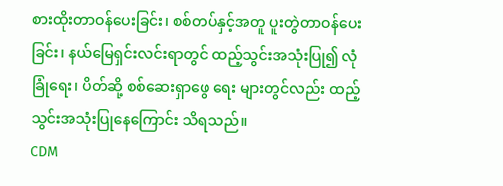စားထိုးတာဝန်ပေးခြင်း၊ စစ်တပ်နှင့်အတူ ပူးတွဲတာဝန်ပေးခြင်း၊ နယ်မြေရှင်းလင်းရာတွင် ထည့်သွင်းအသုံးပြု၍ လုံခြုံရေး၊ ပိတ်ဆို့ စစ်ဆေးရှာဖွေ ရေး များတွင်လည်း ထည့်သွင်းအသုံးပြုနေကြောင်း သိရသည်။
CDM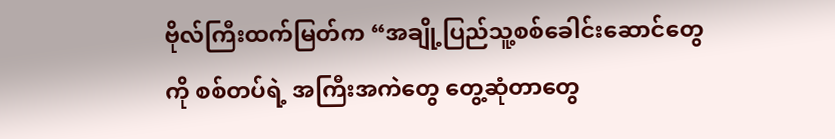ဗိုလ်ကြီးထက်မြတ်က “အချို့ပြည်သူ့စစ်ခေါင်းဆောင်တွေကို စစ်တပ်ရဲ့ အကြီးအကဲတွေ တွေ့ဆုံတာတွေ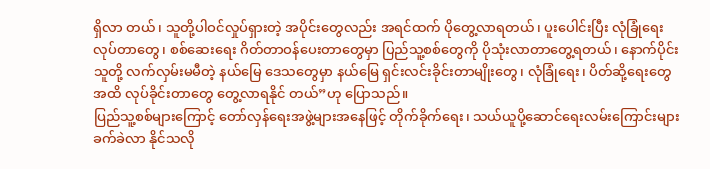ရှိလာ တယ်၊ သူတို့ပါဝင်လှုပ်ရှားတဲ့ အပိုင်းတွေလည်း အရင်ထက် ပိုတွေ့လာရတယ်၊ ပူးပေါင်းပြီး လုံခြုံရေး လုပ်တာတွေ၊ စစ်ဆေးရေး ဂိတ်တာဝန်ပေးတာတွေမှာ ပြည်သူ့စစ်တွေကို ပိုသုံးလာတာတွေ့ရတယ်၊ နောက်ပိုင်း သူတို့ လက်လှမ်းမမီတဲ့ နယ်မြေ ဒေသတွေမှာ နယ်မြေ ရှင်းလင်းခိုင်းတာမျိုးတွေ၊ လုံခြုံရေး၊ ပိတ်ဆို့ရေးတွေ အထိ လုပ်ခိုင်းတာတွေ တွေ့လာရနိုင် တယ်”ဟု ပြောသည်။
ပြည်သူ့စစ်များကြောင့် တော်လှန်ရေးအဖွဲ့များအနေဖြင့် တိုက်ခိုက်ရေး၊ သယ်ယူပို့ဆောင်ရေးလမ်းကြောင်းများ ခက်ခဲလာ နိုင်သလို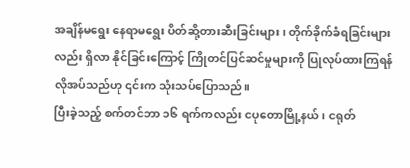အချိန်မရွေး နေရာမရွေး ပိတ်ဆို့တားဆီးခြင်းများ၊ တိုက်ခိုက်ခံရခြင်းများလည်း ရှိလာ နိုင်ခြင်းကြောင့် ကြိုတင်ပြင်ဆင်မှုများကို ပြုလုပ်ထားကြရန်လိုအပ်သည်ဟု ၎င်းက သုံးသပ်ပြောသည်။
ပြီးခဲ့သည့် စက်တင်ဘာ ၁၆ ရက်ကလည်း ငပုတောမြို့နယ်၊ ငရုတ်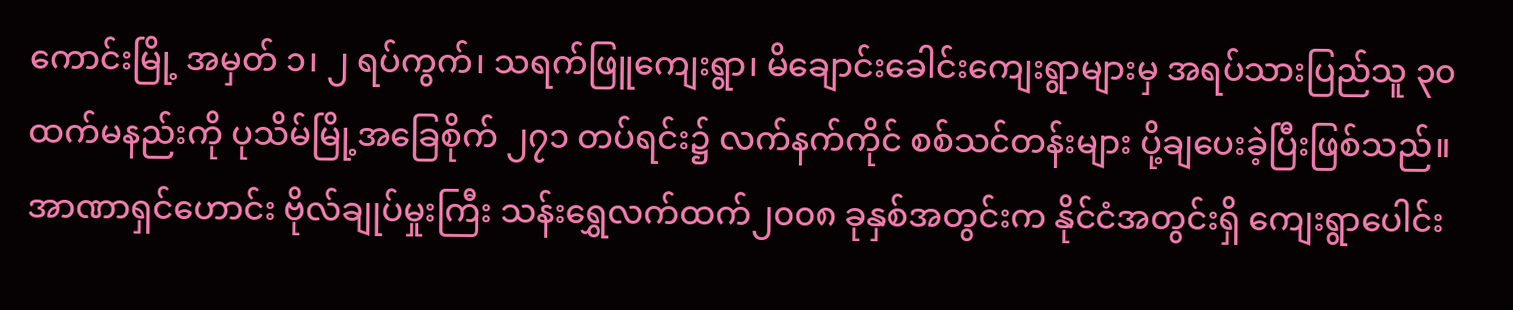ကောင်းမြို့ အမှတ် ၁၊ ၂ ရပ်ကွက်၊ သရက်ဖြူကျေးရွာ၊ မိချောင်းခေါင်းကျေးရွာများမှ အရပ်သားပြည်သူ ၃၀ ထက်မနည်းကို ပုသိမ်မြို့အခြေစိုက် ၂၇၁ တပ်ရင်း၌ လက်နက်ကိုင် စစ်သင်တန်းများ ပို့ချပေးခဲ့ပြီးဖြစ်သည်။
အာဏာရှင်ဟောင်း ဗိုလ်ချုပ်မှုးကြီး သန်းရွှေလက်ထက်၂၀၀၈ ခုနှစ်အတွင်းက နိုင်ငံအတွင်းရှိ ကျေးရွာပေါင်း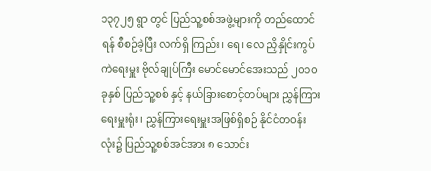၁၃၇၂၅ ရွာ တွင် ပြည်သူ့စစ်အဖွဲ့များကို တည်ထောင်ရန် စီစဉ်ခဲ့ပြီး လက်ရှိ ကြည်း၊ ရေ၊ လေ ညှိနှိုင်းကွပ်ကဲရေးမှူး ဗိုလ်ချုပ်ကြီး မောင်မောင်အေးသည် ၂၀၁၀ ခုနှစ် ပြည်သူ့စစ် နှင့် နယ်ခြားစောင့်တပ်များ ညွှန်ကြားရေးမှူးရုံး၊ ညွှန်ကြားရေးမှူးအဖြစ်ရှိစဉ် နိုင်ငံတဝန်းလုံး၌ ပြည်သူ့စစ်အင်အား ၈ သောင်း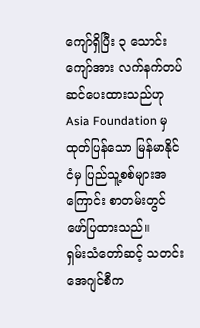ကျော်ရှိပြီး ၃ သောင်းကျော်အား လက်နက်တပ်ဆင်ပေးထားသည်ဟု Asia Foundation မှထုတ်ပြန်သော မြန်မာနိုင်ငံမှ ပြည်သူ့စစ်များအကြောင်း စာတမ်းတွင် ဖော်ပြထားသည်။
ရှမ်းသံတော်ဆင့် သတင်းအေဂျင်စီက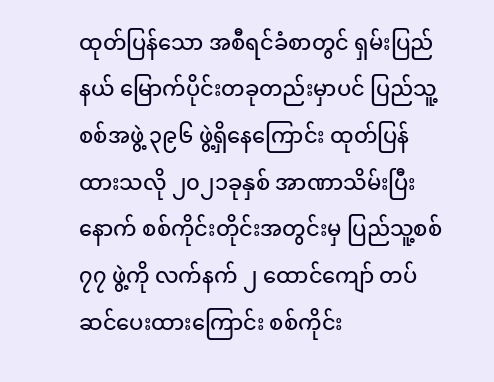ထုတ်ပြန်သော အစီရင်ခံစာတွင် ရှမ်းပြည်နယ် မြောက်ပိုင်းတခုတည်းမှာပင် ပြည်သူ့စစ်အဖွဲ့ ၃၉၆ ဖွဲ့ရှိနေကြောင်း ထုတ်ပြန်ထားသလို ၂၀၂၁ခုနှစ် အာဏာသိမ်းပြီးနောက် စစ်ကိုင်းတိုင်းအတွင်းမှ ပြည်သူ့စစ် ၇၇ ဖွဲ့ကို လက်နက် ၂ ထောင်ကျော် တပ်ဆင်ပေးထားကြောင်း စစ်ကိုင်း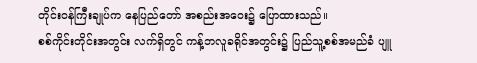တိုင်းဝန်ကြီးချုပ်က နေပြည်တော် အစည်းအဝေး၌ ပြောထားသည်။
စစ်ကိုင်းတိုင်းအတွင်း လက်ရှိတွင် ကန့်ဘလူခရိုင်အတွင်း၌ ပြည်သူ့စစ်အမည်ခံ ပျူ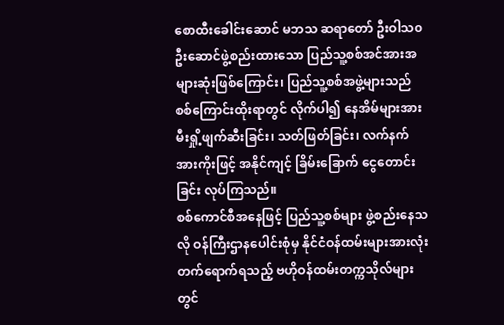စောထီးခေါင်းဆောင် မဘသ ဆရာတော် ဦးဝါသ၀ ဦးဆောင်ဖွဲ့စည်းထားသော ပြည်သူ့စစ်အင်အားအများဆုံးဖြစ်ကြောင်း၊ ပြည်သူ့စစ်အဖွဲ့များသည် စစ်ကြောင်းထိုးရာတွင် လိုက်ပါ၍ နေအိမ်များအား မီးရှို့ဖျက်ဆီးခြင်း၊ သတ်ဖြတ်ခြင်း၊ လက်နက်အားကိုးဖြင့် အနိုင်ကျင့် ခြိမ်းခြောက် ငွေတောင်းခြင်း လုပ်ကြသည်။
စစ်ကောင်စီအနေဖြင့် ပြည်သူ့စစ်များ ဖွဲ့စည်းနေသလို ဝန်ကြီးဌာနပေါင်းစုံမှ နိုင်ငံဝန်ထမ်းများအားလုံး တက်ရောက်ရသည့် ဗဟိုဝန်ထမ်းတက္ကသိုလ်များတွင်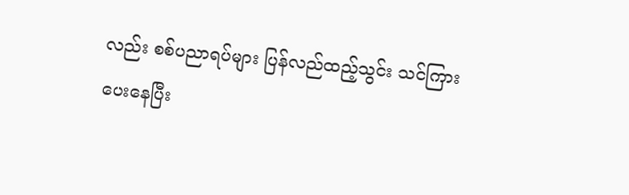လည်း စစ်ပညာရပ်များ ပြန်လည်ထည့်သွင်း သင်ကြား ပေးနေပြီး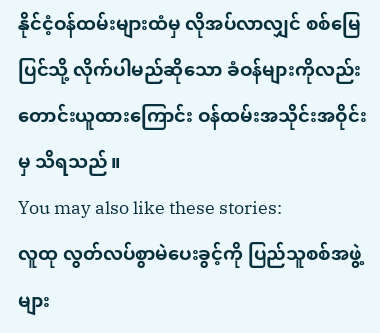နိုင်ငံ့ဝန်ထမ်းများထံမှ လိုအပ်လာလျှင် စစ်မြေပြင်သို့ လိုက်ပါမည်ဆိုသော ခံဝန်များကိုလည်း တောင်းယူထားကြောင်း ဝန်ထမ်းအသိုင်းအဝိုင်းမှ သိရသည်။
You may also like these stories:
လူထု လွတ်လပ်စွာမဲပေးခွင့်ကို ပြည်သူစစ်အဖွဲ့များ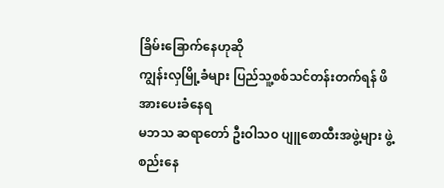ခြိမ်းခြောက်နေဟုဆို
ကျွန်းလှမြို့ခံများ ပြည်သူ့စစ်သင်တန်းတက်ရန် ဖိအားပေးခံနေရ
မဘသ ဆရာတော် ဦးဝါသ၀ ပျူစောထီးအဖွဲ့များ ဖွဲ့စည်းနေ